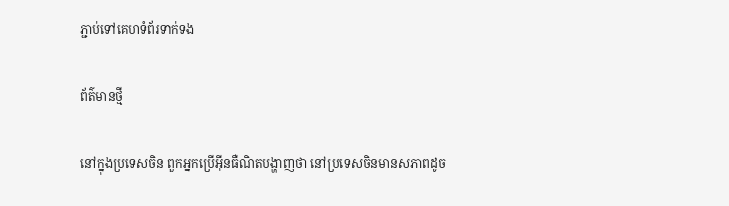ភ្ជាប់ទៅគេហទំព័រទាក់ទង

ព័ត៌មានថ្មី

នៅក្នុងប្រទេសចិន ពួកអ្នកប្រើអ៊ីនធឺណិតបង្ហាញថា នៅប្រទេសចិនមានសភាពដូច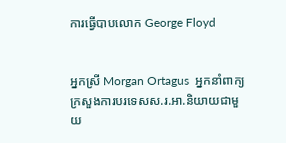ការធ្វើបាបលោក George Floyd


អ្នកស្រី Morgan Ortagus  អ្នកនាំពាក្យក្រសួងការបរទេសស.រ.អា.និយាយជាមួយ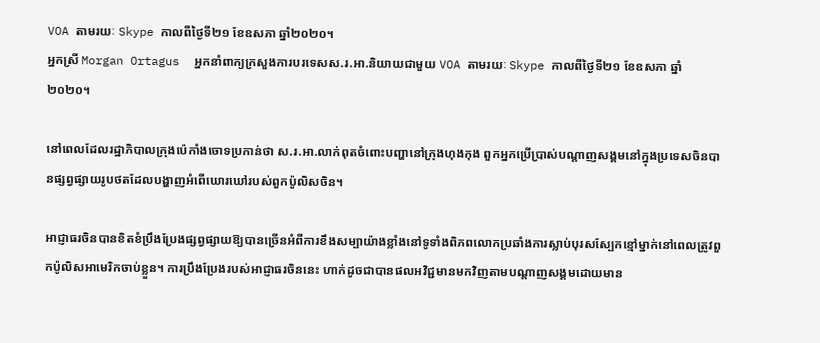VOA តាមរយៈ Skype កាលពីថ្ងៃទី២១ ខែឧសភា ឆ្នាំ២០២០។
អ្នកស្រី Morgan Ortagus  អ្នកនាំពាក្យក្រសួងការបរទេសស.រ.អា.និយាយជាមួយ VOA តាមរយៈ Skype កាលពីថ្ងៃទី២១ ខែឧសភា ឆ្នាំ២០២០។

នៅពេលដែលរដ្ឋាភិបាលក្រុងប៉េកាំងចោទប្រកាន់ថា ស.រ.អា.លាក់ពុតចំពោះបញ្ហានៅក្រុងហុងកុង ពួកអ្នកប្រើប្រាស់បណ្តាញសង្គមនៅក្នុងប្រទេសចិនបានផ្សព្វផ្សាយរូបថតដែលបង្ហាញអំពើឃោរឃៅរបស់ពួកប៉ូលិសចិន។

អាជ្ញាធរចិនបានខិតខំប្រឹងប្រែងផ្សព្វផ្សាយឱ្យបានច្រើនអំពីការខឹងសម្បាយ៉ាងខ្លាំងនៅទូទាំងពិភពលោកប្រឆាំងការស្លាប់បុរសស្បែកខ្មៅម្នាក់នៅពេលត្រូវពួកប៉ូលិសអាមេរិកចាប់ខ្លួន។ ការប្រឹងប្រែងរបស់អាជ្ញាធរចិននេះ ហាក់ដូចជាបានផលអវិជ្ជមានមកវិញតាមបណ្តាញសង្គមដោយមាន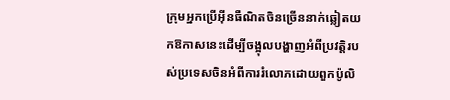ក្រុមអ្នកប្រើអ៊ីនធឺណិតចិនច្រើននាក់ឆ្លៀតយកឱកាសនេះដើម្បីចង្អុលបង្ហាញអំពីប្រវត្តិរបស់ប្រទេសចិនអំពីការរំលោភដោយពួកប៉ូលិ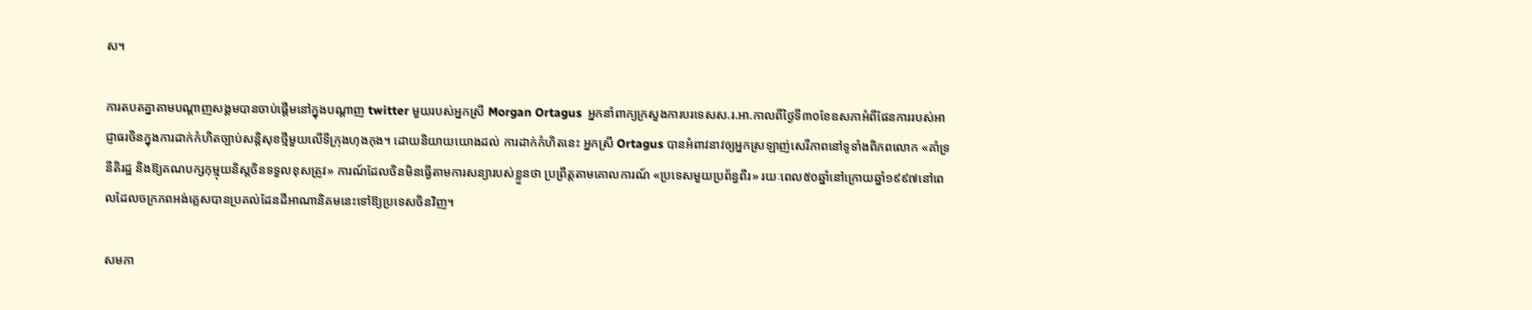ស។

ការតបតគ្នាតាមបណ្តាញសង្គមបានចាប់ផ្តើមនៅក្នុងបណ្តាញ twitter មួយរបស់អ្នកស្រី Morgan Ortagus  អ្នកនាំពាក្យក្រសួងការបរទេសស.រ.អា.កាលពីថ្ងៃទី៣០ខែឧសភាអំពីផែនការរបស់អាជ្ញាធរចិនក្នុងការដាក់កំហិតច្បាប់សន្តិសុខថ្មីមួយលើទីក្រុងហុងកុង។ ដោយនិយាយយោងដល់ ការដាក់កំហិតនេះ អ្នកស្រី Ortagus បានអំពាវនាវឲ្យអ្នកស្រឡាញ់សេរីភាពនៅទូទាំងពិភពលោក «គាំទ្រនីតិរដ្ឋ និងឱ្យគណបក្សកុម្មុយនិស្តចិនទទួលខុសត្រូវ» ការណ៍ដែលចិនមិនធ្វើតាមការសន្យារបស់ខ្លួនថា ប្រព្រឹត្តតាមគោលការណ៍ «ប្រទេសមួយប្រព័ន្ធពីរ» រយៈពេល៥០ឆ្នាំនៅក្រោយឆ្នាំ១៩៩៧នៅពេលដែលចក្រភពអង់គ្លេសបានប្រគល់ដែនដីអាណានិគមនេះទៅឱ្យប្រទេសចិនវិញ។

សមភា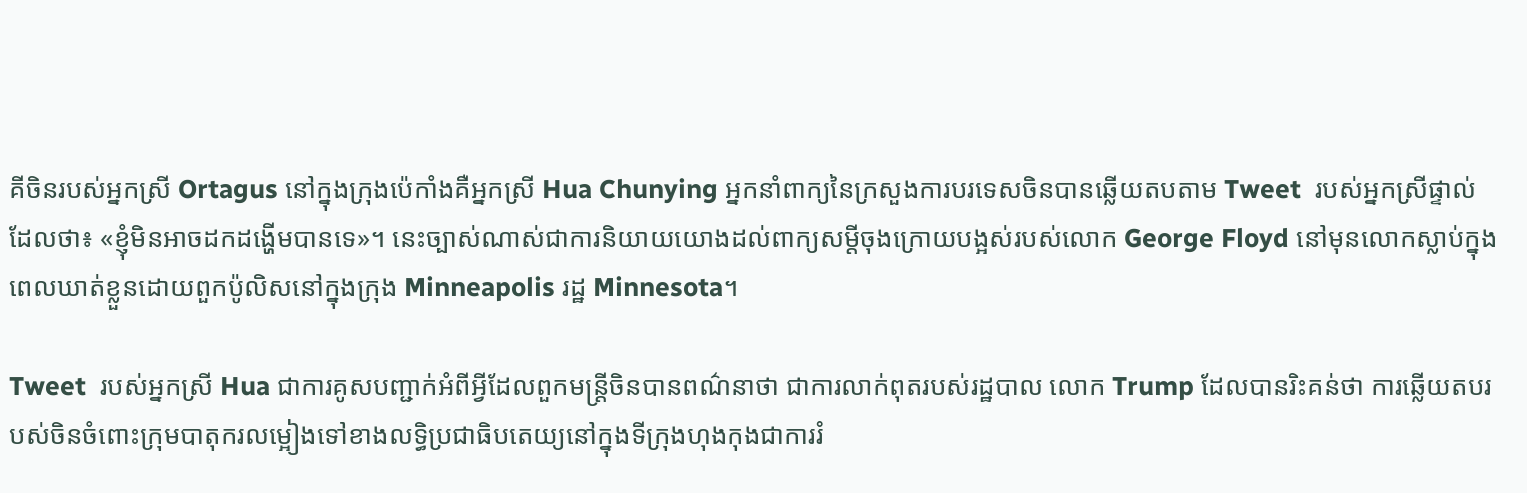គីចិនរបស់អ្នកស្រី Ortagus នៅក្នុងក្រុងប៉េកាំងគឺអ្នកស្រី Hua Chunying អ្នកនាំពាក្យនៃក្រសួងការបរទេសចិនបានឆ្លើយតបតាម Tweet  របស់អ្នកស្រីផ្ទាល់ដែលថា៖ «ខ្ញុំមិនអាចដកដង្ហើមបានទេ»។ នេះច្បាស់ណាស់ជាការនិយាយយោងដល់ពាក្យសម្តីចុងក្រោយបង្អស់របស់លោក George Floyd នៅមុនលោកស្លាប់ក្នុងពេលឃាត់ខ្លួនដោយពួកប៉ូលិសនៅក្នុងក្រុង Minneapolis រដ្ឋ Minnesota។

Tweet  របស់អ្នកស្រី Hua ជាការគូសបញ្ជាក់អំពីអ្វីដែលពួកមន្ត្រីចិនបានពណ៌នាថា ជាការលាក់ពុតរបស់រដ្ឋបាល លោក Trump ដែលបានរិះគន់ថា ការឆ្លើយតបរបស់ចិនចំពោះក្រុមបាតុករលម្អៀងទៅខាងលទ្ធិប្រជាធិបតេយ្យនៅក្នុងទីក្រុងហុងកុងជាការរំ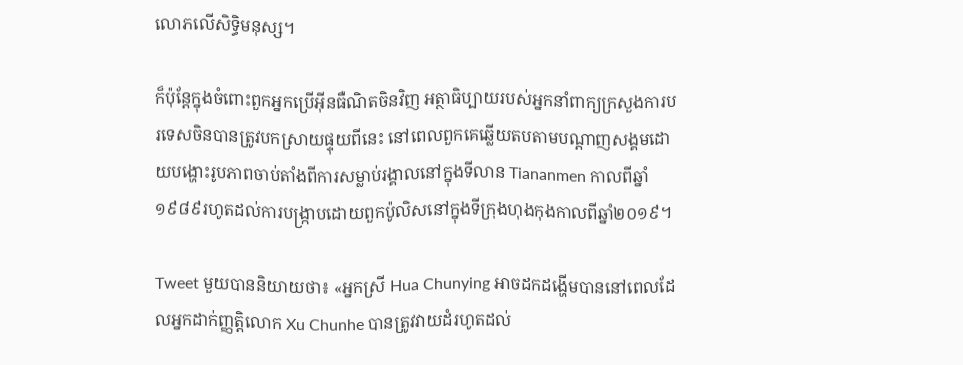លោភលើសិទ្ធិមនុស្ស។

ក៏ប៉ុន្តែក្នុងចំពោះពួកអ្នកប្រើអ៊ីនធឺណិតចិនវិញ អត្ថាធិប្បាយរបស់អ្នកនាំពាក្យក្រសួងការបរទេសចិនបានត្រូវបកស្រាយផ្ទុយពីនេះ នៅពេលពួកគេឆ្លើយតបតាមបណ្តាញសង្គមដោយបង្ហោះរូបភាពចាប់តាំងពីការសម្លាប់រង្គាលនៅក្នុងទីលាន Tiananmen កាលពីឆ្នាំ១៩៨៩រហូតដល់ការបង្ក្រាបដោយពួកប៉ូលិសនៅក្នុងទីក្រុងហុងកុងកាលពីឆ្នាំ២០១៩។

Tweet មួយបាននិយាយថា៖ «អ្នកស្រី Hua Chunying អាចដកដង្ហើមបាននៅពេលដែលអ្នកដាក់ញ្ញត្តិលោក Xu Chunhe បានត្រូវវាយដំរហូតដល់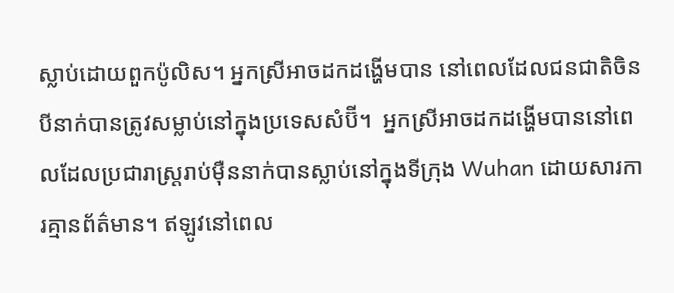ស្លាប់ដោយពួកប៉ូលិស។ អ្នកស្រីអាចដកដង្ហើមបាន នៅពេលដែលជនជាតិចិនបីនាក់បានត្រូវសម្លាប់នៅក្នុងប្រទេសសំប៊ី។  អ្នកស្រីអាចដកដង្ហើមបាននៅពេលដែលប្រជារាស្ត្ររាប់ម៉ឺននាក់បានស្លាប់នៅក្នុងទីក្រុង Wuhan ដោយសារការគ្មានព័ត៌មាន។ ឥឡូវនៅពេល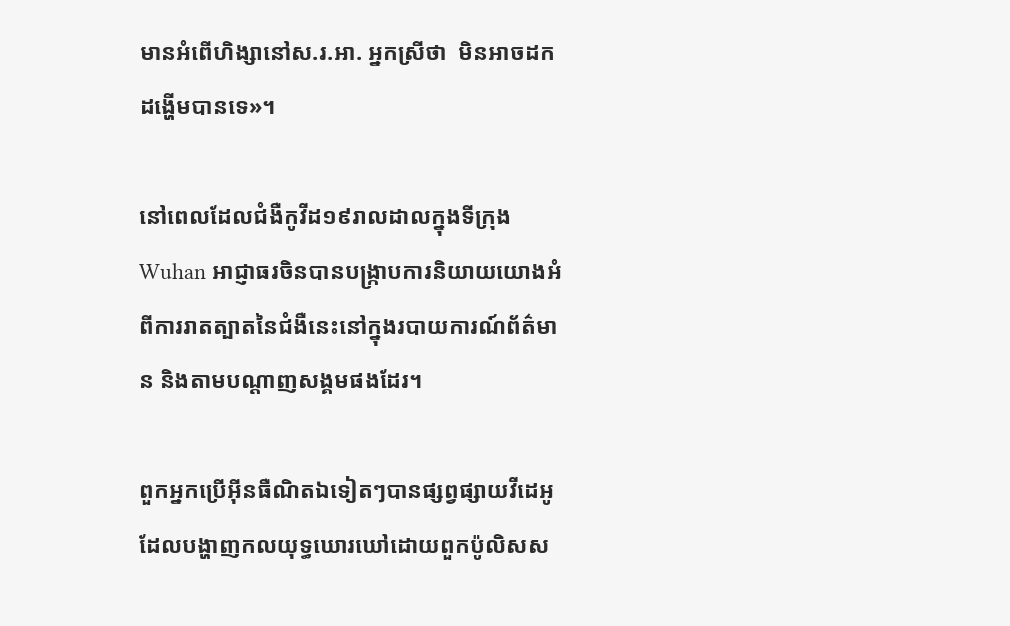មានអំពើហិង្សានៅស.រ.អា. អ្នកស្រីថា  មិនអាចដកដង្ហើមបានទេ»។

នៅពេលដែលជំងឺកូវីដ១៩រាលដាលក្នុងទីក្រុង Wuhan អាជ្ញាធរចិនបានបង្ក្រាបការនិយាយយោងអំពីការរាតត្បាតនៃជំងឺនេះនៅក្នុងរបាយការណ៍ព័ត៌មាន និងតាមបណ្តាញសង្គមផងដែរ។

ពួកអ្នកប្រើអ៊ីនធឺណិតឯទៀតៗបានផ្សព្វផ្សាយវីដេអូដែលបង្ហាញកលយុទ្ធឃោរឃៅដោយពួកប៉ូលិសស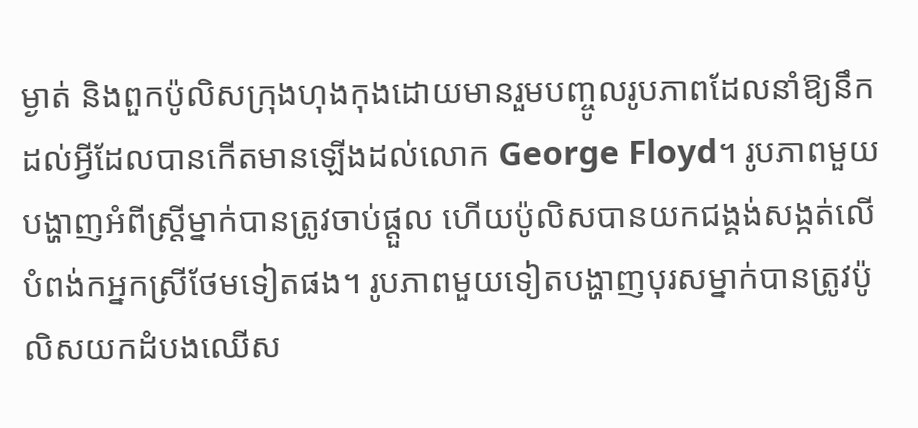ម្ងាត់ និងពួកប៉ូលិសក្រុងហុងកុងដោយមានរួមបញ្ចូលរូបភាពដែលនាំឱ្យនឹកដល់អ្វីដែលបានកើតមានឡើងដល់លោក George Floyd។ រូបភាពមួយបង្ហាញអំពីស្ត្រីម្នាក់បានត្រូវចាប់ផ្តួល ហើយប៉ូលិសបានយកជង្គង់សង្កត់លើបំពង់កអ្នកស្រីថែមទៀតផង។ រូបភាពមួយទៀតបង្ហាញបុរសម្នាក់បានត្រូវប៉ូលិសយកដំបងឈើស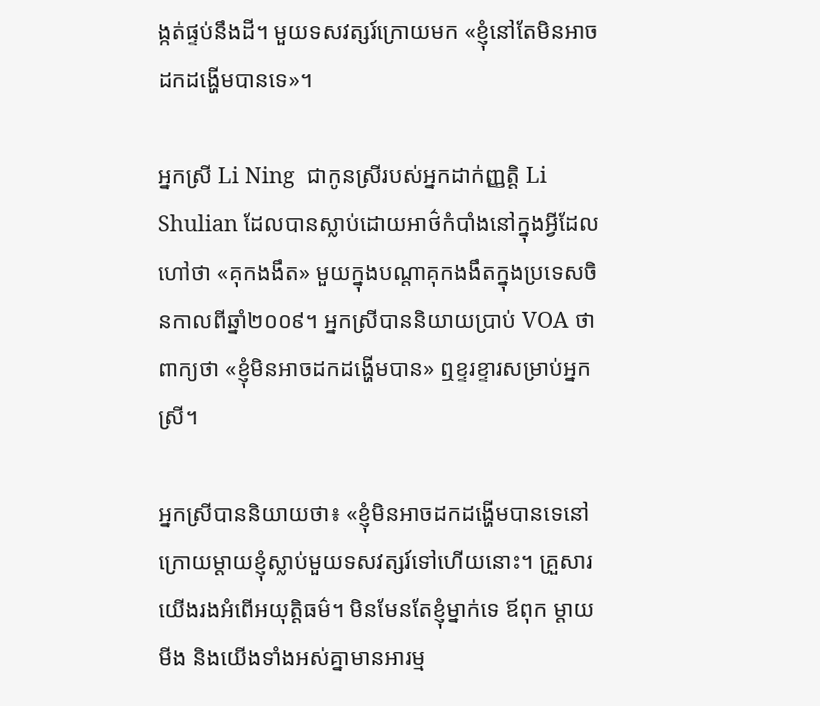ង្កត់ផ្ទប់នឹងដី។ មួយទសវត្សរ៍ក្រោយមក «ខ្ញុំនៅតែមិនអាចដកដង្ហើមបានទេ»។

អ្នកស្រី Li Ning  ជាកូនស្រីរបស់អ្នកដាក់ញ្ញត្តិ Li Shulian ដែលបានស្លាប់ដោយអាថ៌កំបាំងនៅក្នុងអ្វីដែលហៅថា «គុកងងឹត» មួយក្នុងបណ្តាគុកងងឹតក្នុងប្រទេសចិនកាលពីឆ្នាំ២០០៩។ អ្នកស្រីបាននិយាយប្រាប់ VOA ថា ពាក្យថា «ខ្ញុំមិនអាចដកដង្ហើមបាន» ឮខ្ទរខ្ទារសម្រាប់អ្នកស្រី។

អ្នកស្រីបាននិយាយថា៖ «ខ្ញុំមិនអាចដកដង្ហើមបានទេនៅក្រោយម្តាយខ្ញុំស្លាប់មួយទសវត្សរ៍ទៅហើយនោះ។ គ្រួសារយើងរងអំពើអយុត្តិធម៌។ មិនមែនតែខ្ញុំម្នាក់ទេ ឪពុក ម្តាយមីង និងយើងទាំងអស់គ្នាមានអារម្ម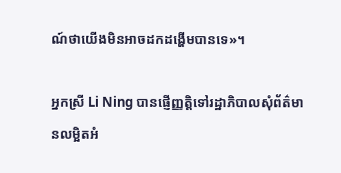ណ៍ថាយើងមិនអាចដកដង្ហើមបានទេ»។

អ្នកស្រី Li Ning បានផ្ញើញ្ញត្តិទៅរដ្ឋាភិបាលសុំព័ត៌មានលម្អិតអំ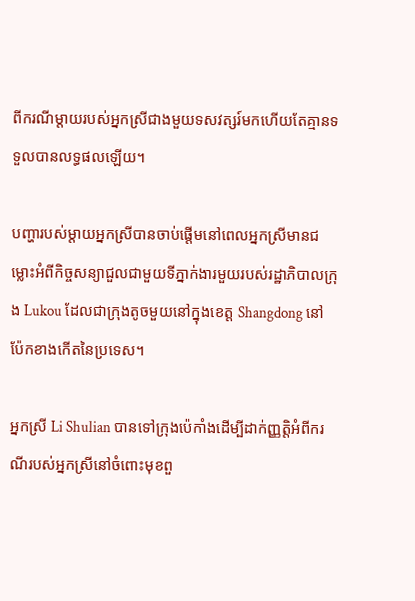ពីករណីម្តាយរបស់អ្នកស្រីជាងមួយទសវត្សរ៍មកហើយតែគ្មានទទួលបានលទ្ធផលឡើយ។

បញ្ហារបស់ម្តាយអ្នកស្រីបានចាប់ផ្តើមនៅពេលអ្នកស្រីមានជម្លោះអំពីកិច្ចសន្យាជួលជាមួយទីភ្នាក់ងារមួយរបស់រដ្ឋាភិបាលក្រុង Lukou ដែលជាក្រុងតូចមួយនៅក្នុងខេត្ត Shangdong នៅប៉ែកខាងកើតនៃប្រទេស។

អ្នកស្រី Li Shulian បានទៅក្រុងប៉េកាំងដើម្បីដាក់ញ្ញត្តិអំពីករណីរបស់អ្នកស្រីនៅចំពោះមុខពួ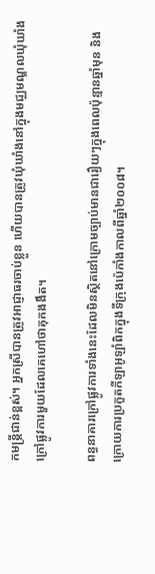កមន្ត្រីជាន់ខ្ពស់។ អ្នកស្រីបានត្រូវអាជ្ញាធរចាប់ខ្លួន ហើយបានត្រូវឃុំឃាំងនៅក្នុងមជ្ឈមណ្ឌលឃុំឃាំងក្រៅផ្លូវការមួយដែលគេហៅថាគុកងងឹត។

ពន្ធនាគារក្រៅផ្លូវការទាំងនេះដែលមិនស្ថិតនៅក្រោមច្បាប់មានជារឿយៗក្នុងពេលប៉ុន្មានឆ្នាំមុន និងក្រោយការប្រកួតកីឡាអូឡាំពិកក្នុងទីក្រុងប៉េកាំងកាលពីឆ្នាំ២០០៨។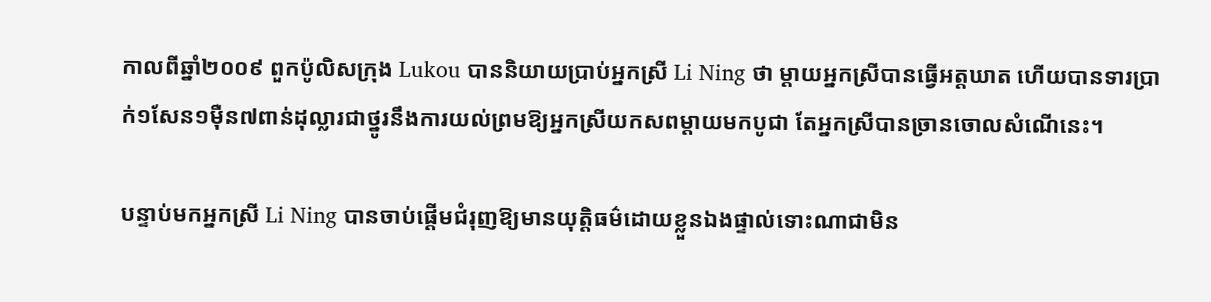កាលពីឆ្នាំ២០០៩ ពួកប៉ូលិសក្រុង Lukou បាននិយាយប្រាប់អ្នកស្រី Li Ning ថា ម្តាយអ្នកស្រីបានធ្វើអត្តឃាត ហើយបានទារប្រាក់១សែន១ម៉ឺន៧ពាន់ដុល្លារជាថ្នូរនឹងការយល់ព្រមឱ្យអ្នកស្រីយកសពម្តាយមកបូជា តែអ្នកស្រីបានច្រានចោលសំណើនេះ។

បន្ទាប់មកអ្នកស្រី Li Ning បានចាប់ផ្តើមជំរុញឱ្យមានយុត្តិធម៌ដោយខ្លួនឯងផ្ទាល់ទោះណាជាមិន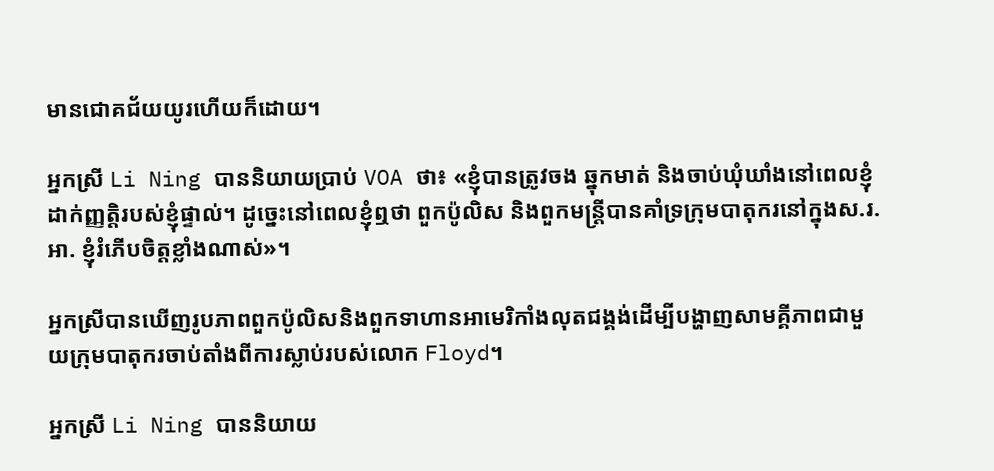មានជោគជ័យយូរហើយក៏ដោយ។

អ្នកស្រី Li Ning បាននិយាយប្រាប់ VOA ថា៖ «ខ្ញុំបានត្រូវចង ឆ្នុកមាត់ និងចាប់ឃុំឃាំងនៅពេលខ្ញុំដាក់ញ្ញត្តិរបស់ខ្ញុំផ្ទាល់។ ដូច្នេះនៅពេលខ្ញុំឮថា ពួកប៉ូលិស និងពួកមន្ត្រីបានគាំទ្រក្រុមបាតុករនៅក្នុងស.រ.អា. ខ្ញុំរំភើបចិត្តខ្លាំងណាស់»។

អ្នកស្រីបានឃើញរូបភាពពួកប៉ូលិសនិងពួកទាហានអាមេរិកាំងលុតជង្គង់ដើម្បីបង្ហាញសាមគ្គីភាពជាមួយក្រុមបាតុករចាប់តាំងពីការស្លាប់របស់លោក Floyd។

អ្នកស្រី Li Ning បាននិយាយ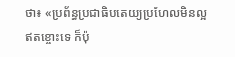ថា៖ «ប្រព័ន្ធប្រជាធិបតេយ្យប្រហែលមិនល្អឥតខ្ចោះទេ ក៏ប៉ុ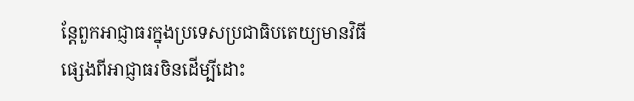ន្តែពួកអាជ្ញាធរក្នុងប្រទេសប្រជាធិបតេយ្យមានវិធីផ្សេងពីអាជ្ញាធរចិនដើម្បីដោះ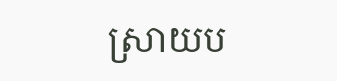ស្រាយប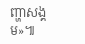ញ្ហាសង្គម»៕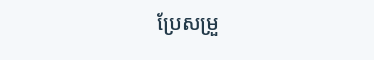ប្រែសម្រួ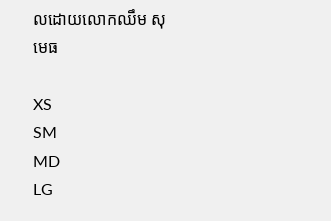លដោយលោកឈឹម សុមេធ

XS
SM
MD
LG